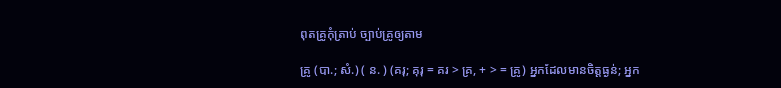ពុតគ្រូកុំត្រាប់ ច្បាប់គ្រូឲ្យតាម

គ្រូ (បា.; សំ.) ( ន. ) (គរុ; គុរុ = គរ > គ្រ, + > = គ្រូ) អ្នកដែលមានចិត្តធ្ងន់; អ្នក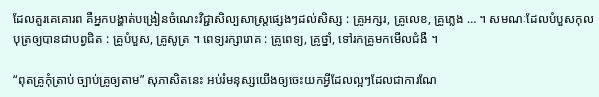ដែលគួរគេគោរព គឺអ្នកបង្ហាត់បង្រៀនចំណេះវិជ្ជាសិល្បសាស្រ្តផ្សេងៗដល់សិស្ស : គ្រូអក្សរ, គ្រូលេខ, គ្រូភ្លេង … ។ សមណៈដែលបំបួសកុលបុត្រឲ្យបានជាបព្វជិត : គ្រូបំបួស, គ្រូសូត្រ ។ ពេទ្យរក្សារោគ : គ្រូពេទ្យ, គ្រូថ្នាំ, ទៅរកគ្រូមកមើលជំងឺ ។

“ពុតគ្រូកុំត្រាប់ ច្បាប់គ្រូឲ្យតាម” សុភាសិតនេះ អប់រំមនុស្សយើងឲ្យចេះយកអ្វីដែលល្អៗដែលជាការណែ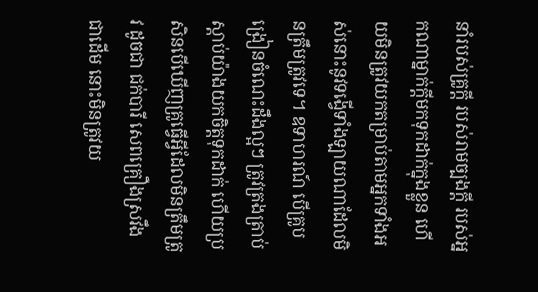នាំរបស់គ្រូក្តី របស់រាមច្បងក្តី របស់អ្នកណាម្នាក់ក្តីមកទុកដាក់ក្នុងខ្លួន ហើយមិនត្រូវយកតម្រាប់តាមអ្នកទាំងអស់នោះនូវទង្វើទាំងឡាយណាដែលមិនត្រឹមត្រូវទេ។ ឧទាហរណ៍ បើគ្រូបង្រៀនចំណេះដឹងល្អៗ ត្រូវត្រងត្រាប់ស្តាប់យ៉ាងយកចិត្តទុកដាក់ ហើយប្រសិនបើឃើញគ្រូធ្វើអ្វីដែលមិនត្រឹមត្រូវ ដូចជា ជក់បារី សេពគ្រឿងស្រវឹង ជាដើម នោះមិនត្រូវយ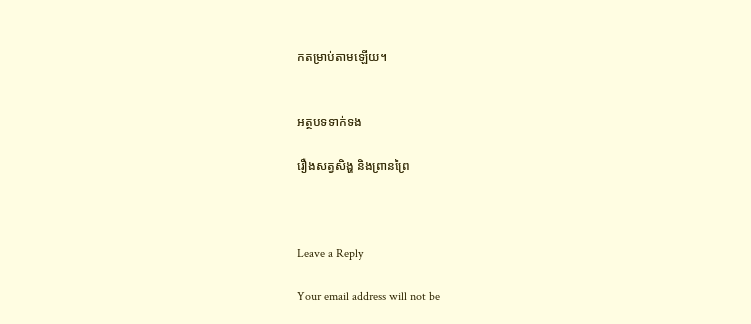កតម្រាប់តាមឡើយ។


អត្ថបទទាក់ទង

រឿងសត្វសិង្ហ និងព្រានព្រៃ



Leave a Reply

Your email address will not be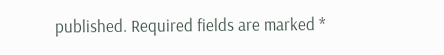published. Required fields are marked *